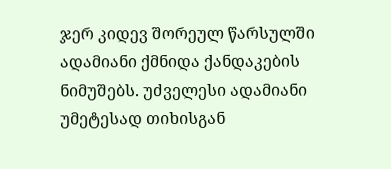ჯერ კიდევ შორეულ წარსულში ადამიანი ქმნიდა ქანდაკების ნიმუშებს. უძველესი ადამიანი უმეტესად თიხისგან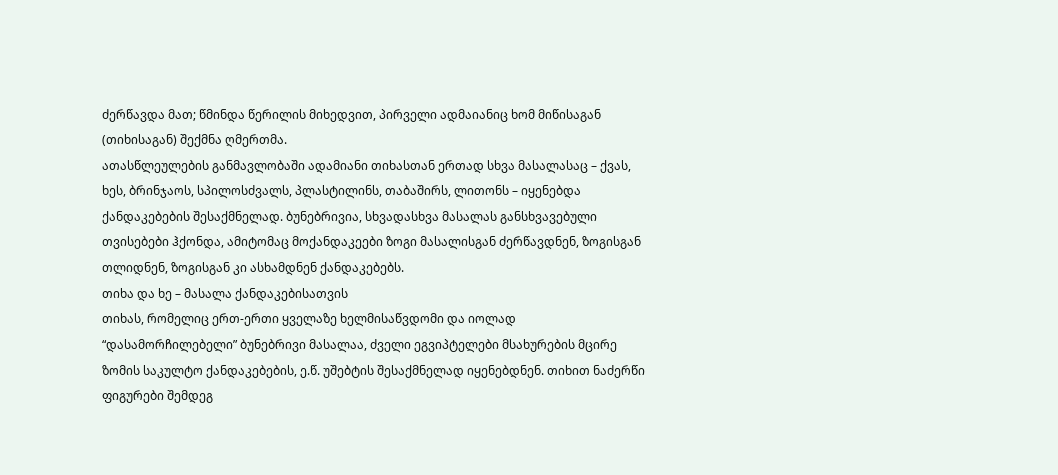ძერწავდა მათ; წმინდა წერილის მიხედვით, პირველი ადმაიანიც ხომ მიწისაგან (თიხისაგან) შექმნა ღმერთმა.
ათასწლეულების განმავლობაში ადამიანი თიხასთან ერთად სხვა მასალასაც – ქვას, ხეს, ბრინჯაოს, სპილოსძვალს, პლასტილინს, თაბაშირს, ლითონს – იყენებდა ქანდაკებების შესაქმნელად. ბუნებრივია, სხვადასხვა მასალას განსხვავებული თვისებები ჰქონდა, ამიტომაც მოქანდაკეები ზოგი მასალისგან ძერწავდნენ, ზოგისგან თლიდნენ, ზოგისგან კი ასხამდნენ ქანდაკებებს.
თიხა და ხე – მასალა ქანდაკებისათვის
თიხას, რომელიც ერთ-ერთი ყველაზე ხელმისაწვდომი და იოლად “დასამორჩილებელი” ბუნებრივი მასალაა, ძველი ეგვიპტელები მსახურების მცირე ზომის საკულტო ქანდაკებების, ე.წ. უშებტის შესაქმნელად იყენებდნენ. თიხით ნაძერწი ფიგურები შემდეგ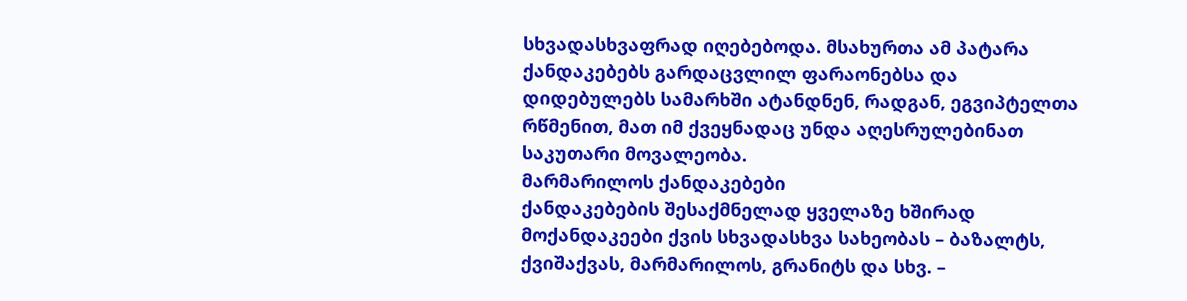სხვადასხვაფრად იღებებოდა. მსახურთა ამ პატარა ქანდაკებებს გარდაცვლილ ფარაონებსა და დიდებულებს სამარხში ატანდნენ, რადგან, ეგვიპტელთა რწმენით, მათ იმ ქვეყნადაც უნდა აღესრულებინათ საკუთარი მოვალეობა.
მარმარილოს ქანდაკებები
ქანდაკებების შესაქმნელად ყველაზე ხშირად მოქანდაკეები ქვის სხვადასხვა სახეობას – ბაზალტს, ქვიშაქვას, მარმარილოს, გრანიტს და სხვ. –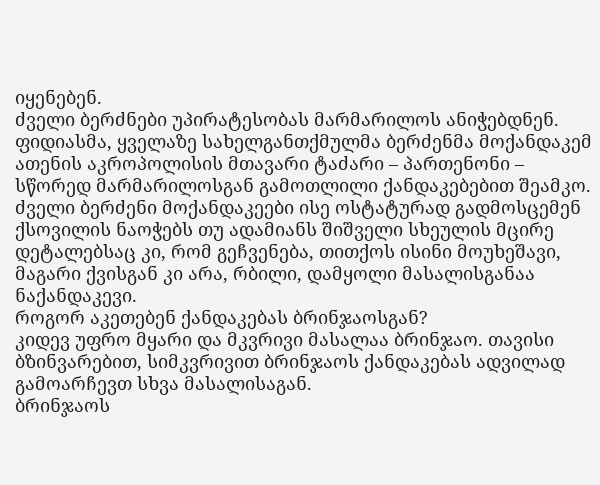იყენებენ.
ძველი ბერძნები უპირატესობას მარმარილოს ანიჭებდნენ. ფიდიასმა, ყველაზე სახელგანთქმულმა ბერძენმა მოქანდაკემ ათენის აკროპოლისის მთავარი ტაძარი – პართენონი – სწორედ მარმარილოსგან გამოთლილი ქანდაკებებით შეამკო.
ძველი ბერძენი მოქანდაკეები ისე ოსტატურად გადმოსცემენ ქსოვილის ნაოჭებს თუ ადამიანს შიშველი სხეულის მცირე დეტალებსაც კი, რომ გეჩვენება, თითქოს ისინი მოუხეშავი, მაგარი ქვისგან კი არა, რბილი, დამყოლი მასალისგანაა ნაქანდაკევი.
როგორ აკეთებენ ქანდაკებას ბრინჯაოსგან?
კიდევ უფრო მყარი და მკვრივი მასალაა ბრინჯაო. თავისი ბზინვარებით, სიმკვრივით ბრინჯაოს ქანდაკებას ადვილად გამოარჩევთ სხვა მასალისაგან.
ბრინჯაოს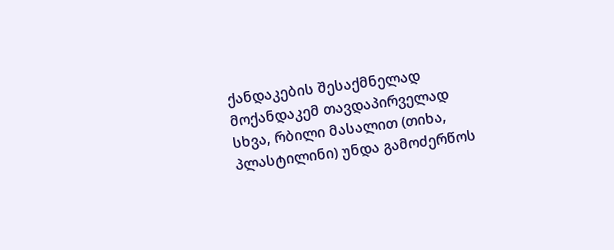ქანდაკების შესაქმნელად მოქანდაკემ თავდაპირველად სხვა, რბილი მასალით (თიხა, პლასტილინი) უნდა გამოძერწოს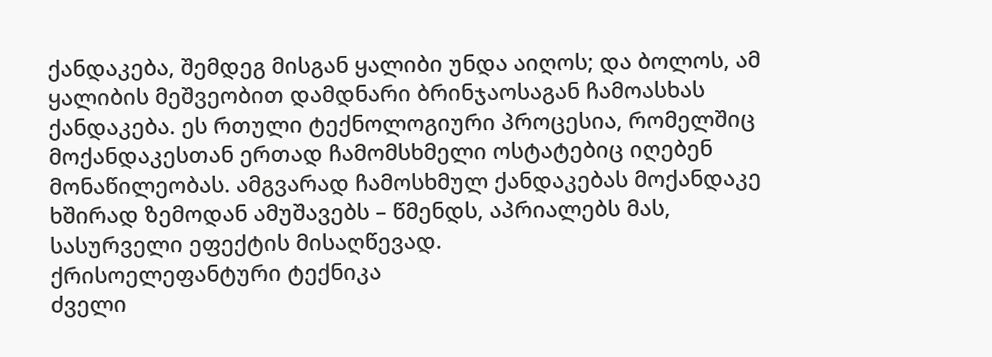ქანდაკება, შემდეგ მისგან ყალიბი უნდა აიღოს; და ბოლოს, ამ ყალიბის მეშვეობით დამდნარი ბრინჯაოსაგან ჩამოასხას ქანდაკება. ეს რთული ტექნოლოგიური პროცესია, რომელშიც მოქანდაკესთან ერთად ჩამომსხმელი ოსტატებიც იღებენ მონაწილეობას. ამგვარად ჩამოსხმულ ქანდაკებას მოქანდაკე ხშირად ზემოდან ამუშავებს – წმენდს, აპრიალებს მას, სასურველი ეფექტის მისაღწევად.
ქრისოელეფანტური ტექნიკა
ძველი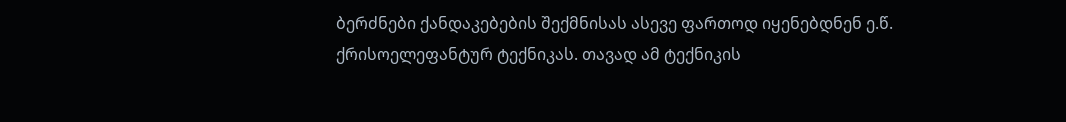ბერძნები ქანდაკებების შექმნისას ასევე ფართოდ იყენებდნენ ე.წ. ქრისოელეფანტურ ტექნიკას. თავად ამ ტექნიკის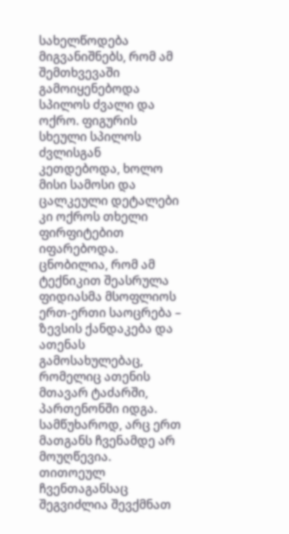სახელწოდება მიგვანიშნებს, რომ ამ შემთხვევაში გამოიყენებოდა სპილოს ძვალი და ოქრო. ფიგურის სხეული სპილოს ძვლისგან კეთდებოდა, ხოლო მისი სამოსი და ცალკეული დეტალები კი ოქროს თხელი ფირფიტებით იფარებოდა. ცნობილია, რომ ამ ტექნიკით შეასრულა ფიდიასმა მსოფლიოს ერთ-ერთი საოცრება – ზევსის ქანდაკება და ათენას გამოსახულებაც, რომელიც ათენის მთავარ ტაძარში, პართენონში იდგა. სამწუხაროდ, არც ერთ მათგანს ჩვენამდე არ მოუღწევია.
თითოეულ ჩვენთაგანსაც შეგვიძლია შევქმნათ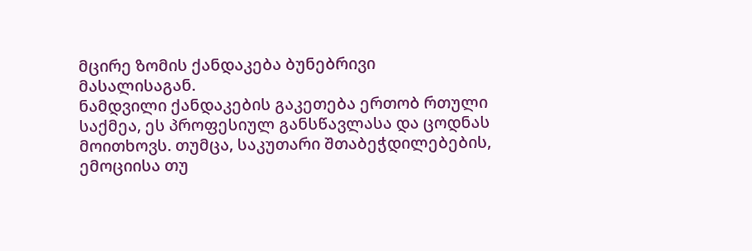მცირე ზომის ქანდაკება ბუნებრივი მასალისაგან.
ნამდვილი ქანდაკების გაკეთება ერთობ რთული საქმეა, ეს პროფესიულ განსწავლასა და ცოდნას მოითხოვს. თუმცა, საკუთარი შთაბეჭდილებების, ემოციისა თუ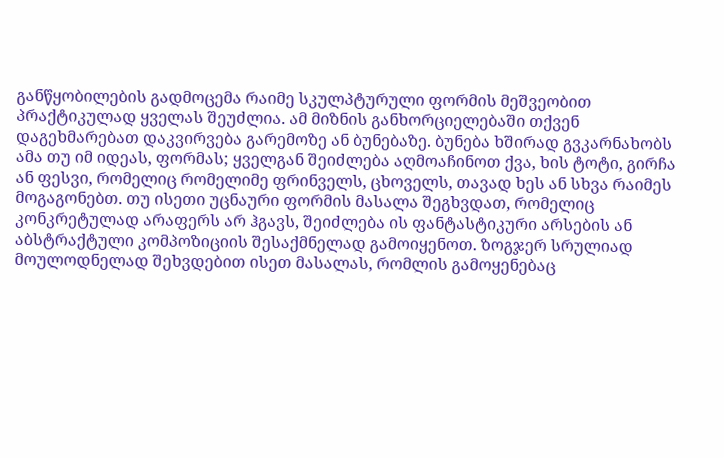განწყობილების გადმოცემა რაიმე სკულპტურული ფორმის მეშვეობით პრაქტიკულად ყველას შეუძლია. ამ მიზნის განხორციელებაში თქვენ დაგეხმარებათ დაკვირვება გარემოზე ან ბუნებაზე. ბუნება ხშირად გვკარნახობს ამა თუ იმ იდეას, ფორმას; ყველგან შეიძლება აღმოაჩინოთ ქვა, ხის ტოტი, გირჩა ან ფესვი, რომელიც რომელიმე ფრინველს, ცხოველს, თავად ხეს ან სხვა რაიმეს მოგაგონებთ. თუ ისეთი უცნაური ფორმის მასალა შეგხვდათ, რომელიც კონკრეტულად არაფერს არ ჰგავს, შეიძლება ის ფანტასტიკური არსების ან აბსტრაქტული კომპოზიციის შესაქმნელად გამოიყენოთ. ზოგჯერ სრულიად მოულოდნელად შეხვდებით ისეთ მასალას, რომლის გამოყენებაც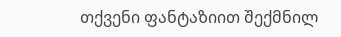თქვენი ფანტაზიით შექმნილ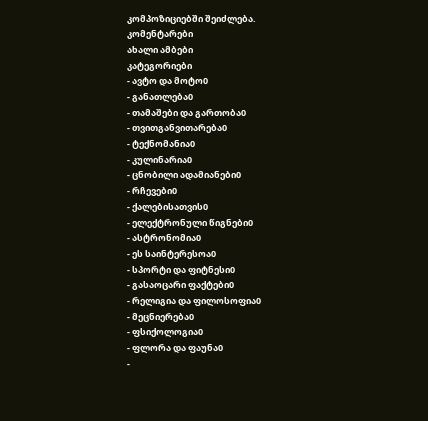კომპოზიციებში შეიძლება.
კომენტარები
ახალი ამბები
კატეგორიები
- ავტო და მოტო0
- განათლება0
- თამაშები და გართობა0
- თვითგანვითარება0
- ტექნომანია0
- კულინარია0
- ცნობილი ადამიანები0
- რჩევები0
- ქალებისათვის0
- ელექტრონული წიგნები0
- ასტრონომია0
- ეს საინტერესოა0
- სპორტი და ფიტნესი0
- გასაოცარი ფაქტები0
- რელიგია და ფილოსოფია0
- მეცნიერება0
- ფსიქოლოგია0
- ფლორა და ფაუნა0
-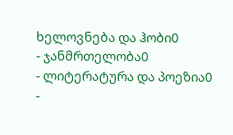ხელოვნება და ჰობი0
- ჯანმრთელობა0
- ლიტერატურა და პოეზია0
-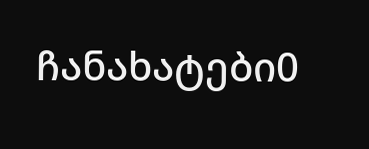ჩანახატები0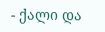- ქალი და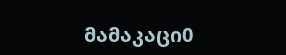მამაკაცი0